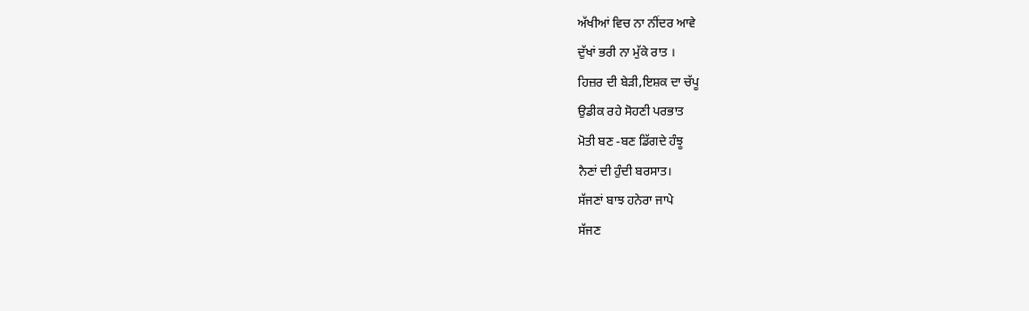ਅੱਖੀਆਂ ਵਿਚ ਨਾ ਨੀਂਦਰ ਆਵੇ
ਦੁੱਖਾਂ ਭਰੀ ਨਾ ਮੁੱਕੇ ਰਾਤ ।
ਹਿਜ਼ਰ ਦੀ ਬੇੜੀ,ਇਸ਼ਕ ਦਾ ਚੱਪੂ
ਉਡੀਕ ਰਹੇ ਸੋਹਣੀ ਪਰਭਾਤ
ਮੋਤੀ ਬਣ -ਬਣ ਡਿੱਗਦੇ ਹੰਝੂ
ਨੈਣਾਂ ਦੀ ਹੁੰਦੀ ਬਰਸਾਤ।
ਸੱਜਣਾਂ ਬਾਝ ਹਨੇਰਾ ਜਾਪੇ
ਸੱਜਣ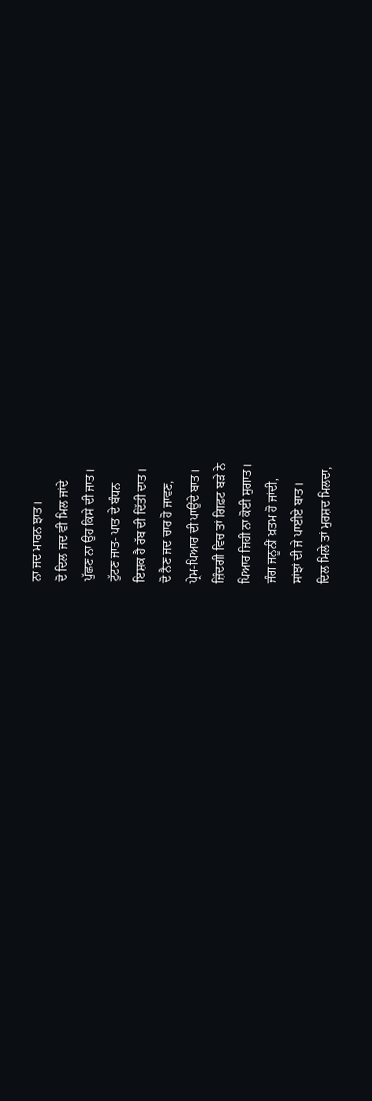ਨਾ ਜਦ ਮਾਰਨ ਝਾਤ।
ਦੋ ਦਿਲ ਜਦ ਵੀ ਮਿਲ ਜਾਂਦੇ
ਪੁੱਛਣ ਨਾ ਉਹ ਕਿਸੇ ਦੀ ਜਾਤ।
ਟੁੱਟਣ ਜਾਤ- ਪਾਤ ਦੇ ਬੰਧਨ
ਇਸ਼ਕ ਹੈ ਰੱਬ ਦੀ ਦਿੱਤੀ ਦਾਤ।
ਦੋ ਨੈਣ ਜਦ ਚਾਰ ਹੋ ਜਾਵਣ,
ਪ੍ਰੇਮ-ਪਿਆਰ ਦੀ ਪਾਉਂਦੇ ਬਾਤ।
ਜ਼ਿੰਦਗੀ ਵਿਚ ਤਾਂ ਗਿਫ਼ਟ ਬੜੇ ਨੇ
ਪਿਆਰ ਜਿਹੀ ਨਾ ਕੋਈ ਸੁਗਾਤ।
ਜੰਗ ਜਨੂਨੀਂ ਖ਼ਤਮ ਹੋ ਜਾਂਦੀ,
ਸਾਂਝਾਂ ਦੀ ਜੇ ਪਾਈਏ ਬਾਤ।
ਦਿਲ ਮਿਲੇ ਤਾਂ ਮੁਰਸ਼ਦ ਮਿਲਦਾ,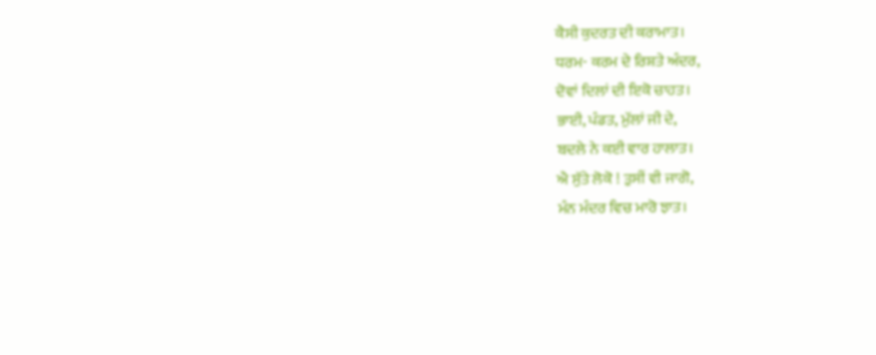ਕੈਸੀ ਕੁਦਰਤ ਦੀ ਕਰਾਮਾਤ।
ਧਰਮ- ਕਰਮ ਦੇ ਰਿਸ਼ਤੇ ਅੰਦਰ,
ਦੋਵਾਂ ਦਿਲਾਂ ਦੀ ਇਕੋ ਚਾਹਤ।
ਭਾਈ, ਪੰਡਤ, ਮੁੱਲਾਂ ਜੀ ਦੇ,
ਬਦਲੇ ਨੇ ਕਈ ਵਾਰ ਹਾਲਾਤ।
ਐ ਸੁੱਤੇ ਲੋਕੋ ! ਤੁਸੀਂ ਵੀ ਜਾਗੋ,
ਮੰਨ ਮੰਦਰ ਵਿਚ ਮਾਰੋ ਝਾਤ।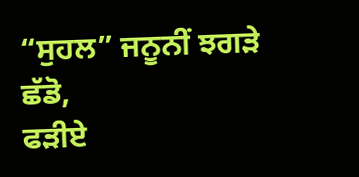“ਸੁਹਲ” ਜਨੂਨੀਂ ਝਗੜੇ ਛੱਡੋ,
ਫੜੀਏ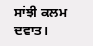ਸਾਂਝੀ ਕਲਮ ਦਵਾਤ।